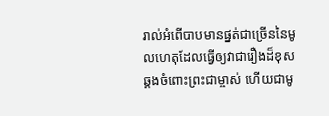រាល់អំពើបាបមានផ្នត់ជាច្រើននៃមូលហេតុដែលធ្វើឲ្យវាជារឿងដ៏ខុសឆ្គងចំពោះព្រះជាម្ចាស់ ហើយជាមូ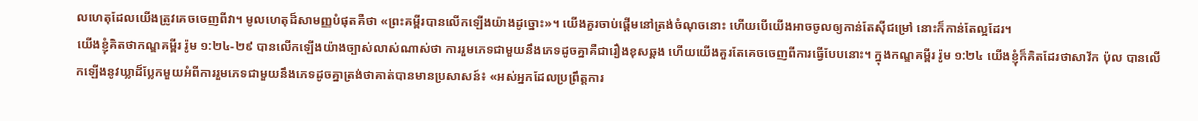លហេតុដែលយើងត្រូវគេចចេញពីវា។ មូលហេតុដ៏សាមញ្ញបំផុតគឺថា «ព្រះគម្ពីរបានលើកឡើងយ៉ាងដូច្នោះ»។ យើងគួរចាប់ផ្ដើមនៅត្រង់ចំណុចនោះ ហើយបើយើងអាចចូលឲ្យកាន់តែស៊ីជម្រៅ នោះក៏កាន់តែល្អដែរ។
យើងខ្ញុំគិតថាកណ្ឌគម្ពីរ រ៉ូម ១:២៤-២៩ បានលើកឡើងយ៉ាងច្បាស់លាស់ណាស់ថា ការរួមភេទជាមួយនឹងភេទដូចគ្នាគឺជារឿងខុសឆ្គង ហើយយើងគួរតែគេចចេញពីការធ្វើបែបនោះ។ ក្នុងកណ្ឌគម្ពីរ រ៉ូម ១:២៤ យើងខ្ញុំក៏គិតដែរថាសាវ័ក ប៉ុល បានលើកឡើងនូវឃ្លាដ៏ប្លែកមួយអំពីការរួមភេទជាមួយនឹងភេទដូចគ្នាត្រង់ថាគាត់បានមានប្រសាសន៍៖ «អស់អ្នកដែលប្រព្រឹត្តការ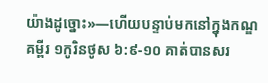យ៉ាងដូច្នោះ»—ហើយបន្ទាប់មកនៅក្នុងកណ្ឌគម្ពីរ ១កូរិនថូស ៦:៩-១០ គាត់បានសរ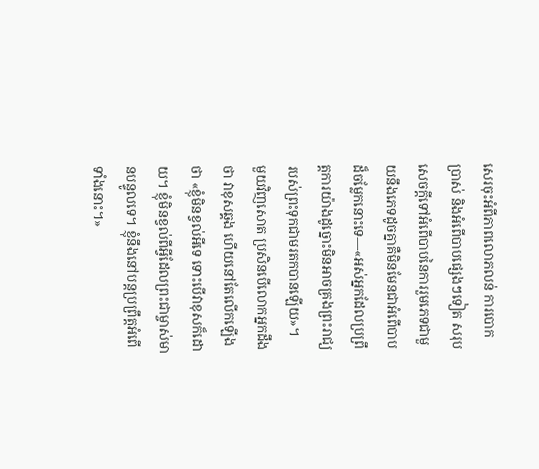សេរចុះអំពីភាពលោភលន់ ការបោកប្រាស់ និងអំពើបាបផ្សេងៗទៀត សរុបសេចក្ដីទៅអំពើបាបនៃការរួមភេទជាមួយនឹងភេទដូចគ្នាគឺមិនមែនជាអំពើបាបដ៏ចម្លែកនោះទេ—«អស់អ្នកដែលប្រព្រឹត្តការយ៉ាងដូច្នោះមិនអាចគ្រងព្រះរាជ្យរបស់ព្រះទុកជាមរតកបានឡើយ»។
មួយវិញសោត ប្រសិនបើលោកអ្នកដឹងថា វាខុសឆ្គង ហើយនៅតែលើកឡើងថា «ខ្ញុំមិនខ្វល់អីទេ ទោះបើវាខុសក៏ដោយ។ ខ្ញុំមិនខ្វល់ពីអ្វីដែលព្រះជាម្ចាស់មានបន្ទូលទេ។ ខ្ញុំនឹងនៅបន្តប្រព្រឹត្តអំពើទាំងនោះ។»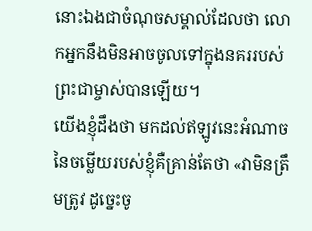នោះឯងជាចំណុចសម្គាល់ដែលថា លោកអ្នកនឹងមិនអាចចូលទៅក្នុងនគររបស់ព្រះជាម្ចាស់បានឡើយ។
យើងខ្ញុំដឹងថា មកដល់ឥឡូវនេះអំណាចនៃចម្លើយរបស់ខ្ញុំគឺគ្រាន់តែថា «វាមិនត្រឹមត្រូវ ដូច្នេះចូ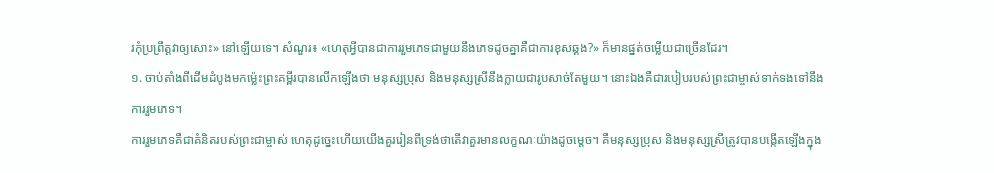រកុំប្រព្រឹត្តវាឲ្យសោះ» នៅឡើយទេ។ សំណួរ៖ «ហេតុអ្វីបានជាការរួមភេទជាមួយនឹងភេទដូចគ្នាគឺជាការខុសឆ្គង?» ក៏មានផ្នត់ចម្លើយជាច្រើនដែរ។
១. ចាប់តាំងពីដើមដំបូងមកម៉្លេះព្រះគម្ពីរបានលើកឡើងថា មនុស្សប្រុស និងមនុស្សស្រីនឹងក្លាយជារូបសាច់តែមួយ។ នោះឯងគឺជារបៀបរបស់ព្រះជាម្ចាស់ទាក់ទងទៅនឹងការរួមភេទ។
ការរួមភេទគឺជាគំនិតរបស់ព្រះជាម្ចាស់ ហេតុដូច្នេះហើយយើងគួររៀនពីទ្រង់ថាតើវាគួរមានលក្ខណៈយ៉ាងដូចម្ដេច។ គឺមនុស្សប្រុស និងមនុស្សស្រីត្រូវបានបង្កើតឡើងក្នុង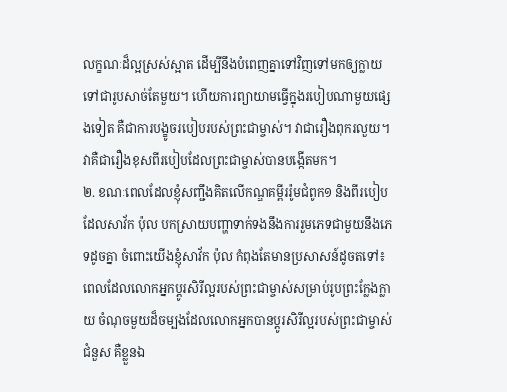លក្ខណៈដ៏ល្អស្រស់ស្អាត ដើម្បីនឹងបំពេញគ្នាទៅវិញទៅមកឲ្យក្លាយទៅជារូបសាច់តែមួយ។ ហើយការព្យាយាមធ្វើក្នុងរបៀបណាមួយផ្សេងទៀត គឺជាការបង្ខូចរបៀបរបស់ព្រះជាម្ចាស់។ វាជារឿងពុករលួយ។ វាគឺជារឿងខុសពីរបៀបដែលព្រះជាម្ចាស់បានបង្កើតមក។
២. ខណៈពេលដែលខ្ញុំសញ្ជឹងគិតលើកណ្ឌគម្ពីររ៉ូមជំពូក១ និងពីរបៀបដែលសាវ័ក ប៉ុល បកស្រាយបញ្ហាទាក់ទងនឹងការរួមភេទជាមួយនឹងភេទដូចគ្នា ចំពោះយើងខ្ញុំសាវ័ក ប៉ុល កំពុងតែមានប្រសាសន៍ដូចតទៅ៖ ពេលដែលលោកអ្នកប្ដូរសិរីល្អរបស់ព្រះជាម្ចាស់សម្រាប់រូបព្រះក្លែងក្លាយ ចំណុចមួយដ៏ចម្បងដែលលោកអ្នកបានប្ដូរសិរីល្អរបស់ព្រះជាម្ចាស់ជំនួស គឺខ្លួនឯ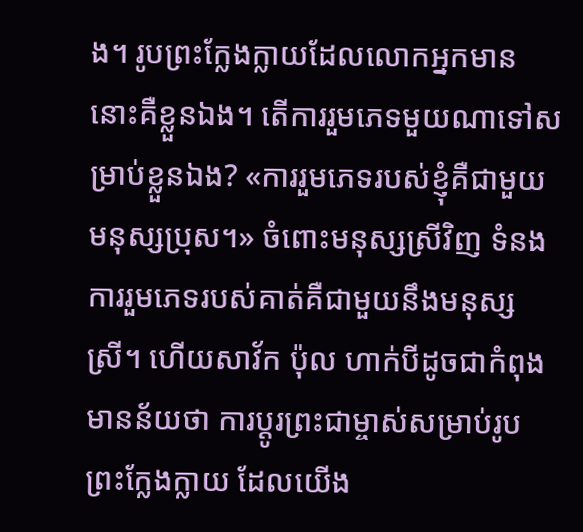ង។ រូបព្រះក្លែងក្លាយដែលលោកអ្នកមាននោះគឺខ្លួនឯង។ តើការរួមភេទមួយណាទៅសម្រាប់ខ្លួនឯង? «ការរួមភេទរបស់ខ្ញុំគឺជាមួយមនុស្សប្រុស។» ចំពោះមនុស្សស្រីវិញ ទំនងការរួមភេទរបស់គាត់គឺជាមួយនឹងមនុស្សស្រី។ ហើយសាវ័ក ប៉ុល ហាក់បីដូចជាកំពុងមានន័យថា ការប្ដូរព្រះជាម្ចាស់សម្រាប់រូបព្រះក្លែងក្លាយ ដែលយើង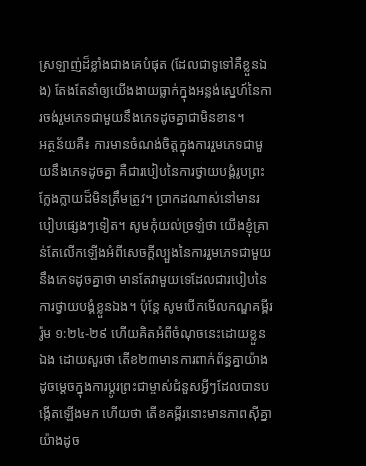ស្រឡាញ់ដ៏ខ្លាំងជាងគេបំផុត (ដែលជាទូទៅគឺខ្លួនឯង) តែងតែនាំឲ្យយើងងាយធ្លាក់ក្នុងអន្លង់ស្នេហ៍នៃការចង់រួមភេទជាមួយនឹងភេទដូចគ្នាជាមិនខាន។
អត្ថន័យគឺ៖ ការមានចំណង់ចិត្តក្នុងការរួមភេទជាមួយនឹងភេទដូចគ្នា គឺជារបៀបនៃការថ្វាយបង្គំរូបព្រះក្លែងក្លាយដ៏មិនត្រឹមត្រូវ។ ប្រាកដណាស់នៅមានរបៀបផ្សេងៗទៀត។ សូមកុំយល់ច្រឡំថា យើងខ្ញុំគ្រាន់តែលើកឡើងអំពីសេចក្ដីល្បួងនៃការរួមភេទជាមួយនឹងភេទដូចគ្នាថា មានតែវាមួយទេដែលជារបៀបនៃការថ្វាយបង្គំខ្លួនឯង។ ប៉ុន្តែ សូមបើកមើលកណ្ឌគម្ពីរ រ៉ូម ១:២៤-២៩ ហើយគិតអំពីចំណុចនេះដោយខ្លួនឯង ដោយសួរថា តើខ២៣មានការពាក់ព័ន្ធគ្នាយ៉ាងដូចម្ដេចក្នុងការប្ដូរព្រះជាម្ចាស់ជំនួសអ្វីៗដែលបានបង្កើតឡើងមក ហើយថា តើខគម្ពីរនោះមានភាពស៊ីគ្នាយ៉ាងដូច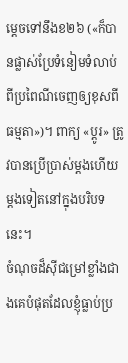ម្ដេចទៅនឹងខ២៦ («ក៏បានផ្លាស់ប្រែទំនៀមទំលាប់ពីប្រពៃណីចេញឲ្យខុសពីធម្មតា»)។ ពាក្យ «ប្ដូរ» ត្រូវបានប្រើប្រាស់ម្តងហើយម្តងទៀតនៅក្នុងបរិបទនេះ។
ចំណុចដ៏ស៊ីជម្រៅខ្លាំងជាងគេបំផុតដែលខ្ញុំធ្លាប់ប្រ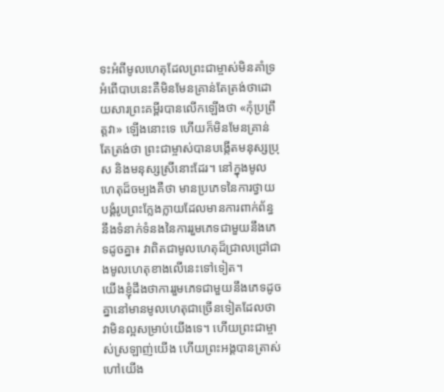ទះអំពីមូលហេតុដែលព្រះជាម្ចាស់មិនគាំទ្រអំពើបាបនេះគឺមិនមែនគ្រាន់តែត្រង់ថាដោយសារព្រះគម្ពីរបានលើកឡើងថា «កុំប្រព្រឹត្តវា» ឡើងនោះទេ ហើយក៏មិនមែនគ្រាន់តែត្រង់ថា ព្រះជាម្ចាស់បានបង្កើតមនុស្សប្រុស និងមនុស្សស្រីនោះដែរ។ នៅក្នុងមូលហេតុដ៏ចម្បងគឺថា មានប្រភេទនៃការថ្វាយបង្គំរូបព្រះក្លែងក្លាយដែលមានការពាក់ព័ន្ធនឹងទំនាក់ទំនងនៃការរួមភេទជាមួយនឹងភេទដូចគ្នា៖ វាពិតជាមូលហេតុដ៏ជ្រាលជ្រៅជាងមូលហេតុខាងលើនេះទៅទៀត។
យើងខ្ញុំដឹងថាការរួមភេទជាមួយនឹងភេទដូចគ្នានៅមានមូលហេតុជាច្រើនទៀតដែលថាវាមិនល្អសម្រាប់យើងទេ។ ហើយព្រះជាម្ចាស់ស្រឡាញ់យើង ហើយព្រះអង្គបានត្រាស់ហៅយើង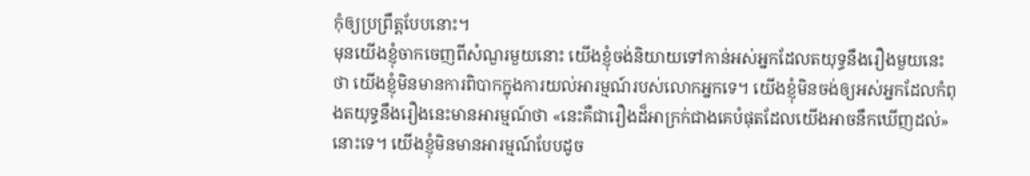កុំឲ្យប្រព្រឹត្តបែបនោះ។
មុនយើងខ្ញុំចាកចេញពីសំណួរមួយនោះ យើងខ្ញុំចង់និយាយទៅកាន់អស់អ្នកដែលតយុទ្ធនឹងរឿងមួយនេះថា យើងខ្ញុំមិនមានការពិបាកក្នុងការយល់អារម្មណ៍របស់លោកអ្នកទេ។ យើងខ្ញុំមិនចង់ឲ្យអស់អ្នកដែលកំពុងតយុទ្ធនឹងរឿងនេះមានអារម្មណ៍ថា «នេះគឺជារឿងដ៏អាក្រក់ជាងគេបំផុតដែលយើងអាចនឹកឃើញដល់» នោះទេ។ យើងខ្ញុំមិនមានអារម្មណ៍បែបដូច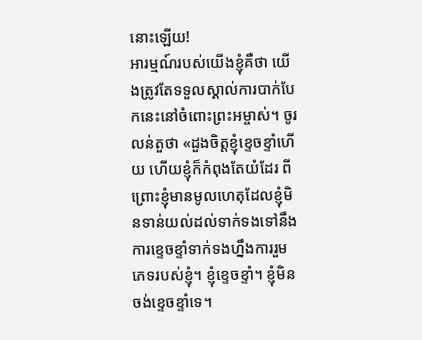នោះឡើយ!
អារម្មណ៍របស់យើងខ្ញុំគឺថា យើងត្រូវតែទទួលស្គាល់ការបាក់បែកនេះនៅចំពោះព្រះអម្ចាស់។ ចូរលន់តួថា «ដួងចិត្តខ្ញុំខ្ទេចខ្ទាំហើយ ហើយខ្ញុំក៏កំពុងតែយំដែរ ពីព្រោះខ្ញុំមានមូលហេតុដែលខ្ញុំមិនទាន់យល់ដល់ទាក់ទងទៅនឹងការខ្ទេចខ្ទាំទាក់ទងហ្នឹងការរួមភេទរបស់ខ្ញុំ។ ខ្ញុំខ្ទេចខ្ទាំ។ ខ្ញុំមិនចង់ខ្ទេចខ្ទាំទេ។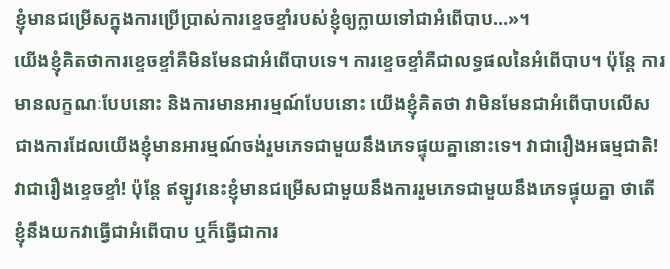ខ្ញុំមានជម្រើសក្នុងការប្រើប្រាស់ការខ្ទេចខ្ទាំរបស់ខ្ញុំឲ្យក្លាយទៅជាអំពើបាប…»។
យើងខ្ញុំគិតថាការខ្ទេចខ្ទាំគឺមិនមែនជាអំពើបាបទេ។ ការខ្ទេចខ្ទាំគឺជាលទ្ធផលនៃអំពើបាប។ ប៉ុន្តែ ការមានលក្ខណៈបែបនោះ និងការមានអារម្មណ៍បែបនោះ យើងខ្ញុំគិតថា វាមិនមែនជាអំពើបាបលើសជាងការដែលយើងខ្ញុំមានអារម្មណ៍ចង់រួមភេទជាមួយនឹងភេទផ្ទុយគ្នានោះទេ។ វាជារឿងអធម្មជាតិ! វាជារឿងខ្ទេចខ្ទាំ! ប៉ុន្តែ ឥឡូវនេះខ្ញុំមានជម្រើសជាមួយនឹងការរួមភេទជាមួយនឹងភេទផ្ទុយគ្នា ថាតើខ្ញុំនឹងយកវាធ្វើជាអំពើបាប ឬក៏ធ្វើជាការ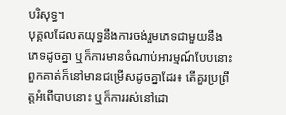បរិសុទ្ធ។
បុគ្គលដែលតយុទ្ធនឹងការចង់រួមភេទជាមួយនឹងភេទដូចគ្នា ឬក៏ការមានចំណាប់អារម្មណ៍បែបនោះ ពួកគាត់ក៏នៅមានជម្រើសដូចគ្នាដែរ៖ តើគួរប្រព្រឹត្តអំពើបាបនោះ ឬក៏ការរស់នៅដោ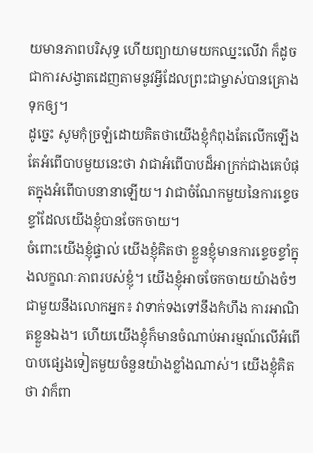យមានភាពបរិសុទ្ធ ហើយព្យាយាមយកឈ្នះលើវា ក៏ដូចជាការសង្វាតដេញតាមនូវអ្វីដែលព្រះជាម្ចាស់បានគ្រោងទុកឲ្យ។
ដូច្នេះ សូមកុំច្រឡំដោយគិតថាយើងខ្ញុំកំពុងតែលើកឡើងតែអំពើបាបមួយនេះថា វាជាអំពើបាបដ៏អាក្រក់ជាងគេបំផុតក្នុងអំពើបាបនានាឡើយ។ វាជាចំណែកមួយនៃការខ្ទេចខ្ទាំដែលយើងខ្ញុំបានចែកចាយ។
ចំពោះយើងខ្ញុំផ្ទាល់ យើងខ្ញុំគិតថា ខ្លួនខ្ញុំមានការខ្ទេចខ្ទាំក្នុងលក្ខណៈភាពរបស់ខ្ញុំ។ យើងខ្ញុំអាចចែកចាយយ៉ាងចំៗជាមួយនឹងលោកអ្នក៖ វាទាក់ទងទៅនឹងកំហឹង ការអាណិតខ្លួនឯង។ ហើយយើងខ្ញុំក៏មានចំណាប់អារម្មណ៍លើអំពើបាបផ្សេងទៀតមួយចំនួនយ៉ាងខ្លាំងណាស់។ យើងខ្ញុំគិតថា វាក៏ពា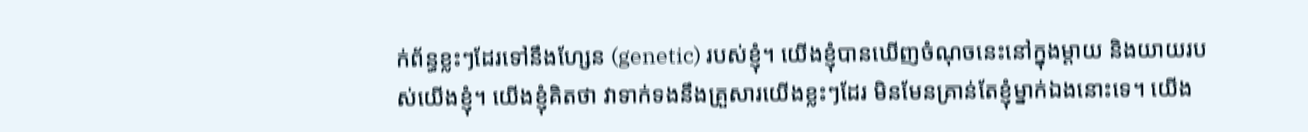ក់ព័ន្ធខ្លះៗដែរទៅនឹងហ្សែន (genetic) របស់ខ្ញុំ។ យើងខ្ញុំបានឃើញចំណុចនេះនៅក្នុងម្ដាយ និងយាយរបស់យើងខ្ញុំ។ យើងខ្ញុំគិតថា វាទាក់ទងនឹងគ្រួសារយើងខ្លះៗដែរ មិនមែនគ្រាន់តែខ្ញុំម្នាក់ឯងនោះទេ។ យើង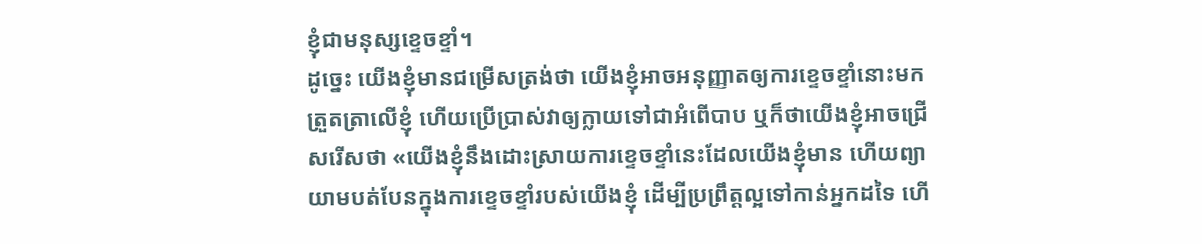ខ្ញុំជាមនុស្សខ្ទេចខ្ទាំ។
ដូច្នេះ យើងខ្ញុំមានជម្រើសត្រង់ថា យើងខ្ញុំអាចអនុញ្ញាតឲ្យការខ្ទេចខ្ទាំនោះមកត្រួតត្រាលើខ្ញុំ ហើយប្រើប្រាស់វាឲ្យក្លាយទៅជាអំពើបាប ឬក៏ថាយើងខ្ញុំអាចជ្រើសរើសថា «យើងខ្ញុំនឹងដោះស្រាយការខ្ទេចខ្ទាំនេះដែលយើងខ្ញុំមាន ហើយព្យាយាមបត់បែនក្នុងការខ្ទេចខ្ទាំរបស់យើងខ្ញុំ ដើម្បីប្រព្រឹត្តល្អទៅកាន់អ្នកដទៃ ហើ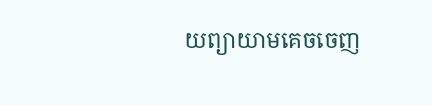យព្យាយាមគេចចេញ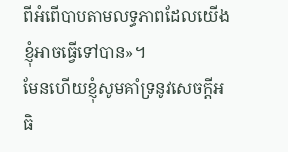ពីអំពើបាបតាមលទ្ធភាពដែលយើងខ្ញុំអាចធ្វើទៅបាន»។
មែនហើយខ្ញុំសូមគាំទ្រនូវសេចក្តីអធិ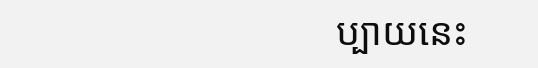ប្បាយនេះ